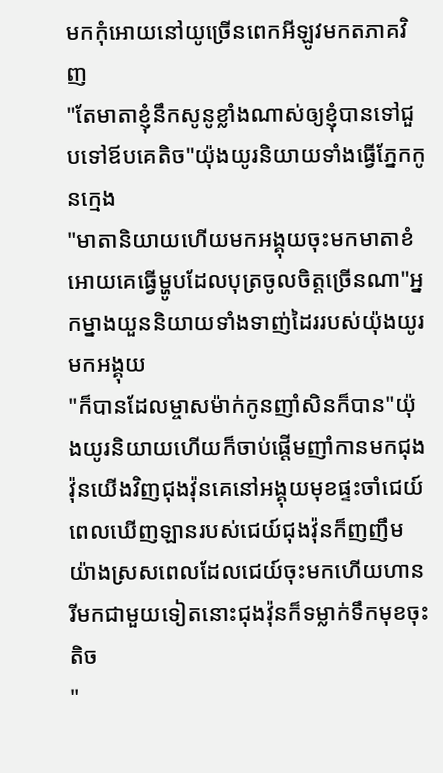មកកំុអោយនៅយូច្រើនពេកអីឡូវមកតភាគវិញ
"តែមាតាខ្ញុំនឹកសូនូខ្លាំងណាស់ឲ្យខ្ញុំបានទៅជួបទៅឪបគេតិច"យ៉ុងយូរនិយាយទាំងធ្វើភ្នែកកូនក្មេង
"មាតានិយាយហើយមកអង្គុយចុះមកមាតាខំអោយគេធ្វើម្ហូបដែលបុត្រចូលចិត្តច្រើនណា"អ្នកម្នាងយួននិយាយទាំងទាញ់ដៃររបស់យ៉ុងយូរមកអង្គុយ
"ក៏បានដែលម្ចាសម៉ាក់កូនញាំសិនក៏បាន"យ៉ុងយូរនិយាយហើយក៏ចាប់ផ្តើមញាំកានមកជុងវ៉ុនយើងវិញជុងវ៉ុនគេនៅអង្គុយមុខផ្ទះចាំជេយ៍ពេលឃើញឡានរបស់ជេយ៍ជុងវ៉ុនក៏ញញឹមយ៉ាងស្រសពេលដែលជេយ៍ចុះមកហើយហានរីមកជាមួយទៀតនោះជុងវ៉ុនក៏ទម្លាក់ទឹកមុខចុះតិច
"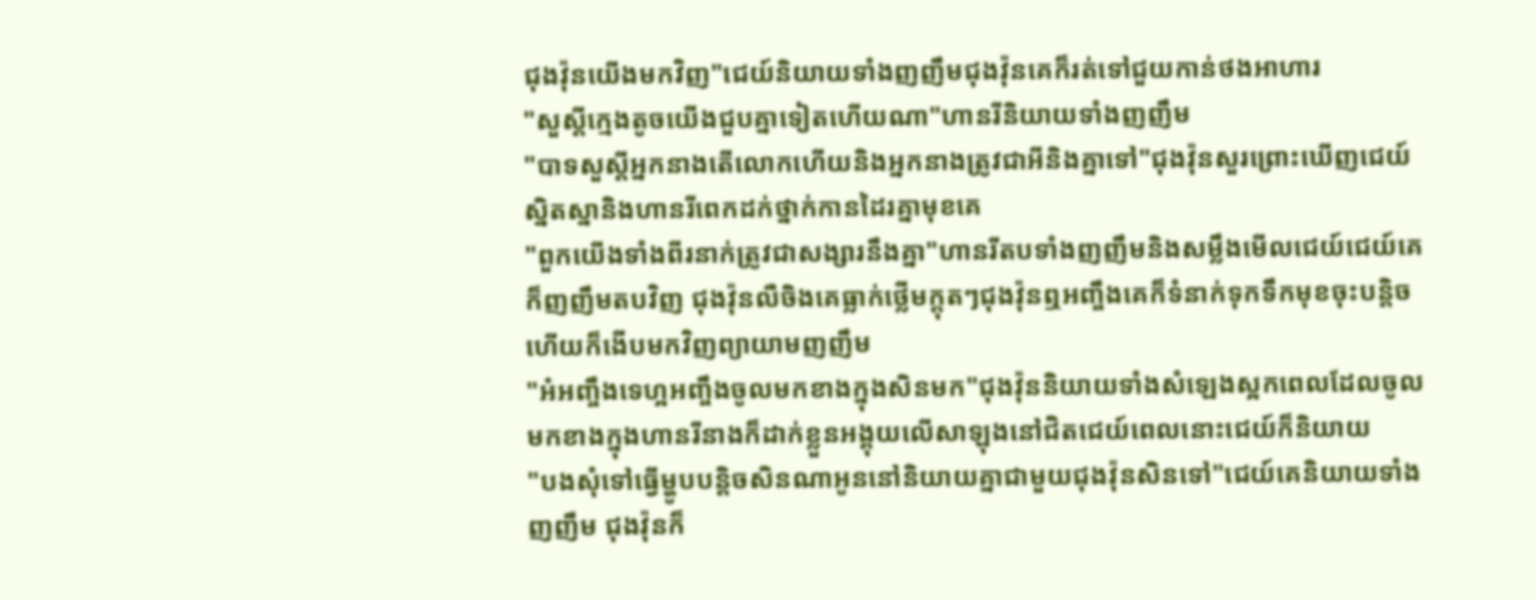ជុងវ៉ុនយើងមកវិញ"ជេយ៍និយាយទាំងញញឹមជុងវ៉ុនគេក៏រត់ទៅជួយកាន់ថងអាហារ
"សួស្តីក្មេងតូចយើងជួបគ្នាទៀតហើយណា"ហានរីនិយាយទាំងញញឹម
"បាទសួស្ដីអ្នកនាងតើលោកហើយនិងអ្នកនាងត្រូវជាអីនិងគ្នាទៅ"ជុងវ៉ុនសួរព្រោះឃើញជេយ៍ស្និតស្នានិងហានរីពេកដក់ថ្នាក់កានដៃរគ្នាមុខគេ
"ពួកយើងទាំងពីរនាក់ត្រូវជាសង្សារនឹងគ្នា"ហានរីតបទាំងញញឹមនិងសម្លឹងមើលជេយ៍ជេយ៍គេក៏ញញឹមតបវិញ ជុងវ៉ុនលឺចិងគេធ្លាក់ថ្លើមក្តុតៗជុងវ៉ុនឮអញ្ចឹងគេក៏ទំនាក់ទុកទឹកមុខចុះបន្តិចហើយក៏ងើបមកវិញព្យាយាមញញឹម
"អ៎អញ្ចឹងទេហ្អអញ្ចឹងចូលមកខាងក្នុងសិនមក"ជុងវ៉ុននិយាយទាំងសំឡេងស្អកពេលដែលចូលមកខាងក្នុងហានរីនាងក៏ដាក់ខ្លួនអង្គុយលើសាឡុងនៅជិតជេយ៍ពេលនោះជេយ៍ក៏និយាយ
"បងសុំទៅធ្វើម្ហូបបន្តិចសិនណាអូននៅនិយាយគ្នាជាមួយជុងវ៉ុនសិនទៅ"ជេយ៍គេនិយាយទាំងញញឹម ជុងវ៉ុនក៏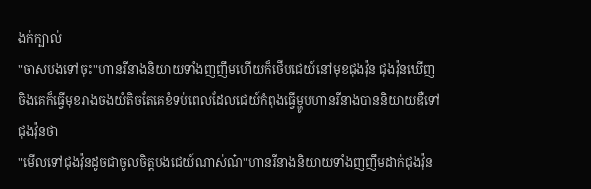ងក់ក្បាល់
"ចាសបងទៅចុះ"ហានរីនាងនិយាយទាំងញញឹមហើយក៏ថើបជេយ៍នៅមុខជុងវ៉ុន ជុងវ៉ុនឃើញចិងគេក៏ធ្វើមុខរាងចងយំតិចតែគេខំទប់ពេលដែលជេយ៍កំពុងធ្វើម្ហូបហានរីនាងបាននិយាយឌឺទៅជុងវ៉ុនថា
"មើលទៅជុងវ៉ុនដូចជាចូលចិត្តបងជេយ៍ណាស់ណ៎"ហានរីនាងនិយាយទាំងញញឹមដាក់ជុងវ៉ុន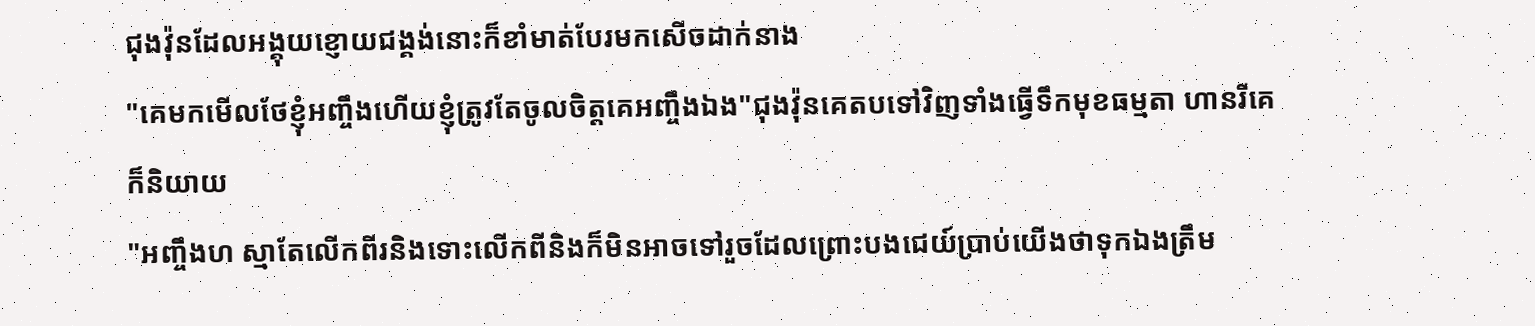ជុងវ៉ុនដែលអង្គុយខ្ញោយជង្គង់នោះក៏ខាំមាត់បែរមកសើចដាក់នាង
"គេមកមើលថែខ្ញុំអញ្ចឹងហើយខ្ញុំត្រូវតែចូលចិត្តគេអញ្ចឹងឯង"ជុងវ៉ុនគេតបទៅវិញទាំងធ្វើទឹកមុខធម្មតា ហានរីគេក៏និយាយ
"អញ្ចឹងហ ស្មាតែលើកពីរនិងទោះលើកពីនិងក៏មិនអាចទៅរួចដែលព្រោះបងជេយ៍ប្រាប់យើងថាទុកឯងត្រឹម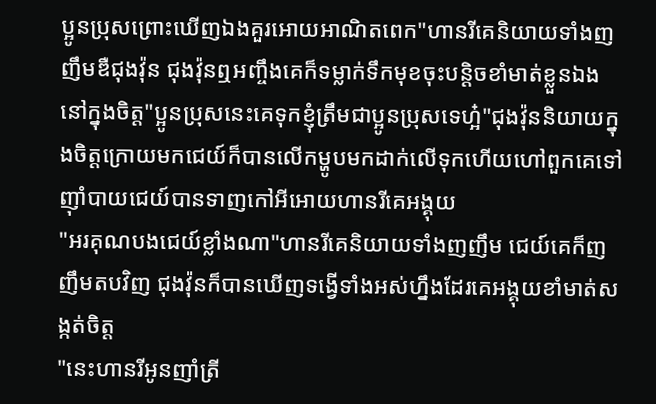ប្អូនប្រុសព្រោះឃើញឯងគួរអោយអាណិតពេក"ហានរីគេនិយាយទាំងញញឹមឌឺជុងវ៉ុន ជុងវ៉ុនឮអញ្ចឹងគេក៏ទម្លាក់ទឹកមុខចុះបន្តិចខាំមាត់ខ្លួនឯង នៅក្នុងចិត្ត"ប្អូនប្រុសនេះគេទុកខ្ញុំត្រឹមជាប្អូនប្រុសទេហ្អ៎"ជុងវ៉ុននិយាយក្នុងចិត្តក្រោយមកជេយ៍ក៏បានលើកម្ហូបមកដាក់លើទុកហើយហៅពួកគេទៅញ៉ាំបាយជេយ៍បានទាញកៅអីអោយហានរីគេអង្គុយ
"អរគុណបងជេយ៍ខ្លាំងណា"ហានរីគេនិយាយទាំងញញឹម ជេយ៍គេក៏ញញឹមតបវិញ ជុងវ៉ុនក៏បានឃើញទង្វើទាំងអស់ហ្នឹងដែរគេអង្គុយខាំមាត់សង្កត់ចិត្ត
"នេះហានរីអូនញាំត្រី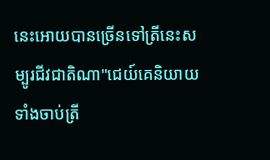នេះអោយបានច្រើនទៅត្រីនេះសម្បូរជីវជាតិណា"ជេយ៍គេនិយាយទាំងចាប់ត្រី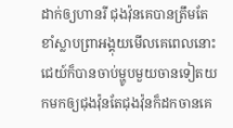ដាក់ឲ្យហានរី ជុងវ៉ុនគេបានត្រឹមតែខាំស្លាបព្រាអង្គុយមើលគេពេលនោះជេយ៍ក៏បានចាប់ម្ហូបមួយចានទៀតយកមកឲ្យជុងវ៉ុនតែជុងវ៉ុនក៏ដកចានគេ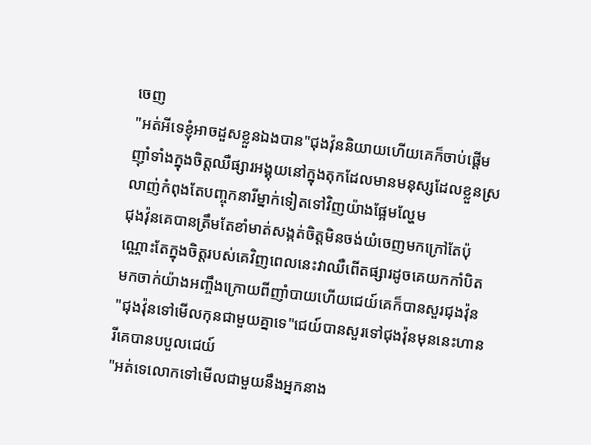ចេញ
"អត់អីទេខ្ញុំអាចដួសខ្លួនឯងបាន"ជុងវ៉ុននិយាយហើយគេក៏ចាប់ផ្ដើមញ៉ាំទាំងក្នុងចិត្តឈឺផ្សារអង្គុយនៅក្នុងតុកដែលមានមនុស្សដែលខ្លួនស្រលាញ់កំពុងតែបញ្ចុកនារីម្នាក់ទៀតទៅវិញយ៉ាងផ្អែមល្ហែម
ជុងវ៉ុនគេបានត្រឹមតែខាំមាត់សង្កត់ចិត្តមិនចង់យំចេញមកក្រៅតែប៉ុណ្ណោះតែក្នុងចិត្តរបស់គេវិញពេលនេះវាឈឺពើតផ្សារដូចគេយកកាំបិតមកចាក់យ៉ាងអញ្ចឹងក្រោយពីញាំបាយហើយជេយ៍គេក៏បានសួរជុងវ៉ុន
"ជុងវ៉ុនទៅមើលកុនជាមួយគ្នាទេ"ជេយ៍បានសួរទៅជុងវ៉ុនមុននេះហានរីគេបានបបួលជេយ៍
"អត់ទេលោកទៅមើលជាមួយនឹងអ្នកនាង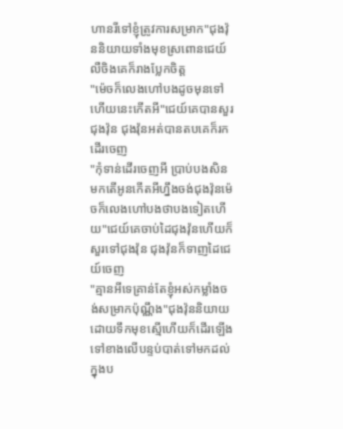ហានរីទៅខ្ញុំត្រូវការសម្រាក"ជុងវ៉ុននិយាយទាំងមុខស្រពោនជេយ៍លឺចិងគេក៏រាងប្លែកចិត្ត
"ម៉េចក៏លេងហៅបងដូចមុនទៅហើយនេះកើតអី"ជេយ៍គេបានសួរជុងវ៉ុន ជុងវ៉ុនអត់បានតបគេក៏រកដើរចេញ
"កុំទាន់ដើរចេញអី ប្រាប់បងសិនមកតើអូនកើតអីហ្នឹងចង់ជុងវ៉ុនម៉េចក៏លេងហៅបងថាបងទៀតហើយ"ជេយ៍គេចាប់ដៃជុងវ៉ុនហើយក៏សួរទៅជុងវ៉ុន ជុងវ៉ុនក៏ទាញដៃជេយ៍ចេញ
"គ្មានអីទេគ្រាន់តែខ្ញុំអស់កម្លាំងចង់សម្រាកប៉ុណ្ណឹង"ជុងវ៉ុននិយាយដោយទឹកមុខស្មើហើយក៏ដើរឡើងទៅខាងលើបន្ទប់បាត់ទៅមកដល់ក្នុងប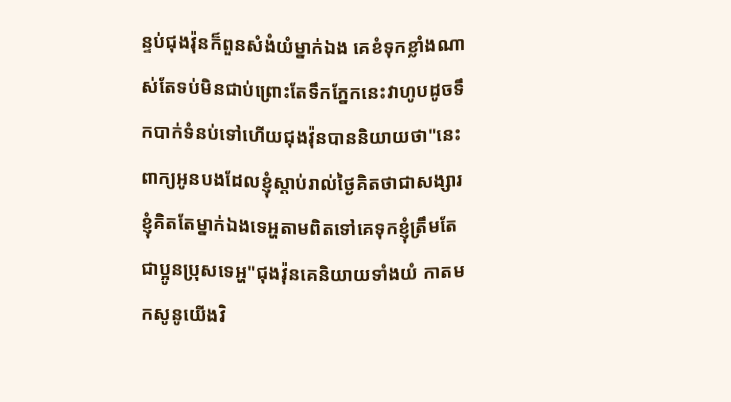ន្ទប់ជុងវ៉ុនក៏ពួនសំងំយំម្នាក់ឯង គេខំទុកខ្លាំងណាស់តែទប់មិនជាប់ព្រោះតែទឹកភ្នែកនេះវាហូបដូចទឹកបាក់ទំនប់ទៅហើយជុងវ៉ុនបាននិយាយថា"នេះពាក្យអូនបងដែលខ្ញុំស្ដាប់រាល់ថ្ងៃគិតថាជាសង្សារខ្ញុំគិតតែម្នាក់ឯងទេអ្ហតាមពិតទៅគេទុកខ្ញុំត្រឹមតែជាប្អូនប្រុសទេអ្ហ"ជុងវ៉ុនគេនិយាយទាំងយំ កាតមកសូនូយើងវិ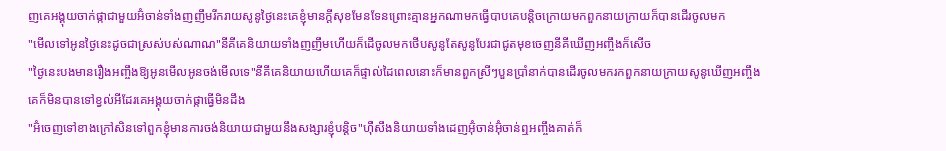ញគេអង្គុយចាក់ផ្កាជាមួយអ៊ំចាន់ទាំងញញឹមរីករាយសូនូថ្ងៃនេះគេខ្ញុំមានក្តីសុខមែនទែនព្រោះគ្មានអ្នកណាមកធ្វើបាបគេបន្តិចក្រោយមកពួកនាយក្រាយក៏បានដើរចូលមក
"មើលទៅអូនថ្ងៃនេះដូចជាស្រស់បស់ណាណ"នីគីគេនិយាយទាំងញញឹមហើយក៏ដើចូលមកថើបសូនូតែសូនូបែរជាជូតមុខចេញនីគីឃើញអញ្ចឹងក៏សើច
"ថ្ងៃនេះបងមានរឿងអញ្ចឹងឱ្យអូនមើលអូនចង់មើលទេ"នីគីគេនិយាយហើយគេក៏ផ្ទាល់ដៃពេលនោះក៏មានពួកស្រីៗបួនប្រាំនាក់បានដើរចូលមករកពួកនាយក្រាយសូនូឃើញអញ្ចឹងគេក៏មិនបានទៅខ្វល់អីដែរគេអង្គុយចាក់ផ្កាធ្វើមិនដឹង
"អ៊ំចេញទៅខាងក្រៅសិនទៅពួកខ្ញុំមានការចង់និយាយជាមួយនឹងសង្សារខ្ញុំបន្តិច"ហុឺសឹងនិយាយទាំងដេញអ៊ុំចាន់អ៊ុំចាន់ឮអញ្ចឹងគាត់ក៏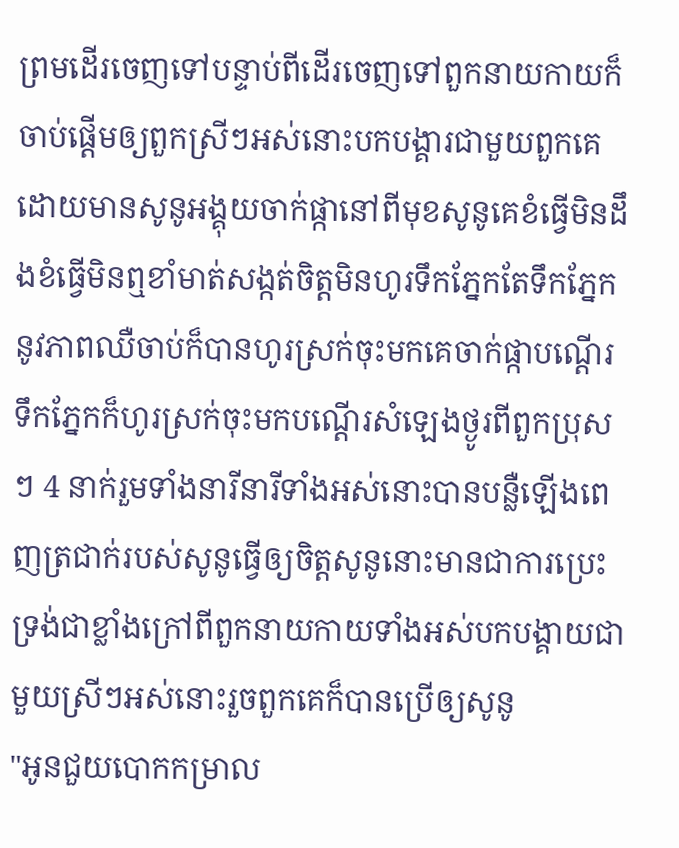ព្រមដើរចេញទៅបន្ទាប់ពីដើរចេញទៅពួកនាយកាយក៏ចាប់ផ្ដើមឲ្យពួកស្រីៗអស់នោះបកបង្គារជាមួយពួកគេដោយមានសូនូអង្គុយចាក់ផ្កានៅពីមុខសូនូគេខំធ្វើមិនដឹងខំធ្វើមិនឮខាំមាត់សង្កត់ចិត្តមិនហូរទឹកភ្នែកតែទឹកភ្នែកនូវភាពឈឺចាប់ក៏បានហូរស្រក់ចុះមកគេចាក់ផ្កាបណ្ដើរទឹកភ្នែកក៏ហូរស្រក់ចុះមកបណ្ដើរសំឡេងថ្ងូរពីពួកប្រុសៗ 4 នាក់រួមទាំងនារីនារីទាំងអស់នោះបានបន្លឺឡើងពេញត្រជាក់របស់សូនូធ្វើឲ្យចិត្តសូនូនោះមានជាការប្រេះទ្រង់ជាខ្លាំងក្រៅពីពួកនាយកាយទាំងអស់បកបង្គាយជាមួយស្រីៗអស់នោះរួចពួកគេក៏បានប្រើឲ្យសូនូ
"អូនជួយបោកកម្រាល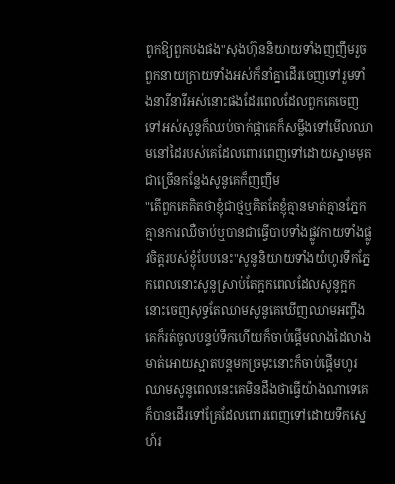ពូកឱ្យពួកបងផង"សុងហ៊ុននិយាយទាំងញញឹមរួចពួកនាយក្រាយទាំងអស់ក៏នាំគ្នាដើរចេញទៅរួមទាំងនារីនារីអស់នោះផងដែរពេលដែលពួកគេចេញទៅអស់សូនូក៏ឈប់ចាក់ផ្កាគេក៏សម្លឹងទៅមើលឈាមនៅដៃរបស់គេដែលពោរពេញទៅដោយស្នាមមុតជាច្រើនកន្លែងសូនូគេក៏ញញឹម
"តើពួកគេគិតថាខ្ញុំជាថ្មឬគិតតែខ្ញុំគ្មានមាត់គ្មានភ្នែកគ្មានការឈឺចាប់ឬបានជាធ្វើបាបទាំងផ្លូវកាយទាំងផ្លូវចិត្តរបស់ខ្ងុំបែបនេះ"សូនូនិយាយទាំងយំហូរទឹកភ្នែកពេលនោះសូនូស្រាប់តែក្អកពេលដែលសូនូក្អកនោះចេញសុទ្ធតែឈាមសូនូគេឃើញឈាមអញ្ចឹងគេក៏រត់ចូលបន្ទប់ទឹកហើយក៏ចាប់ផ្ដើមលាងដៃលាងមាត់អោយស្អាតបន្តមកច្រមុះនោះក៏ចាប់ផ្ដើមហូរឈាមសូនូពេលនេះគេមិនដឹងថាធ្វើយ៉ាងណាទេគេក៏បានដើរទៅគ្រែដែលពោរពេញទៅដោយទឹកស្នេហ៍រ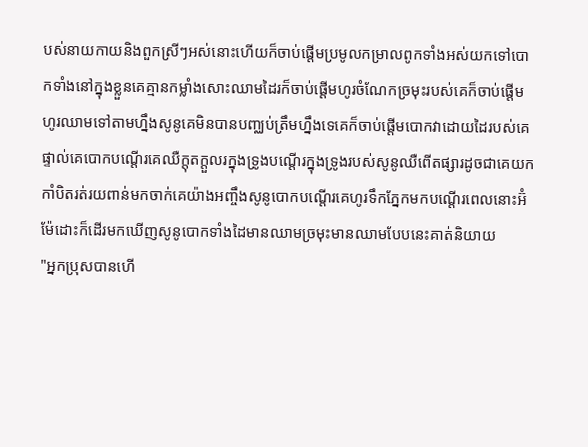បស់នាយកាយនិងពួកស្រីៗអស់នោះហើយក៏ចាប់ផ្ដើមប្រមូលកម្រាលពូកទាំងអស់យកទៅបោកទាំងនៅក្នុងខ្លួនគេគ្មានកម្លាំងសោះឈាមដៃរក៏ចាប់ផ្ដើមហូរចំណែកច្រមុះរបស់គេក៏ចាប់ផ្ដើមហូរឈាមទៅតាមហ្នឹងសូនូគេមិនបានបញ្ឈប់ត្រឹមហ្នឹងទេគេក៏ចាប់ផ្ដើមបោកវាដោយដៃរបស់គេផ្ទាល់គេបោកបណ្ដើរគេឈឺក្តុតក្តួលរក្នុងទ្រូងបណ្ដើរក្នុងទ្រូងរបស់សូនូឈឺពើតផ្សារដូចជាគេយកកាំបិតរត់រយពាន់មកចាក់គេយ៉ាងអញ្ចឹងសូនូបោកបណ្ដើរគេហូរទឹកភ្នែកមកបណ្ដើរពេលនោះអ៊ំម៉ែដោះក៏ដើរមកឃើញសូនូបោកទាំងដៃមានឈាមច្រមុះមានឈាមបែបនេះគាត់និយាយ
"អ្នកប្រុសបានហើ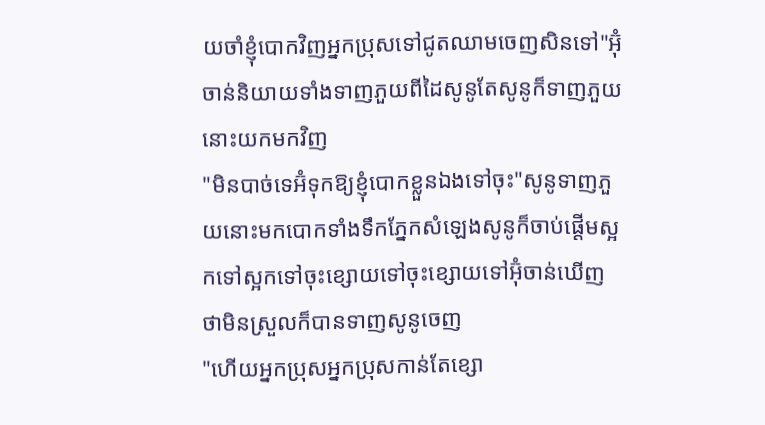យចាំខ្ញុំបោកវិញអ្នកប្រុសទៅជូតឈាមចេញសិនទៅ"អ៊ុំចាន់និយាយទាំងទាញភួយពីដៃសូនូតែសូនូក៏ទាញភួយនោះយកមកវិញ
"មិនបាច់ទេអ៊ំទុកឱ្យខ្ញុំបោកខ្លួនឯងទៅចុះ"សូនូទាញភួយនោះមកបោកទាំងទឹកភ្នែកសំឡេងសូនូក៏ចាប់ផ្តើមស្អកទៅស្អកទៅចុះខ្សោយទៅចុះខ្សោយទៅអ៊ុំចាន់ឃើញថាមិនស្រួលក៏បានទាញសូនូចេញ
"ហើយអ្នកប្រុសអ្នកប្រុសកាន់តែខ្សោ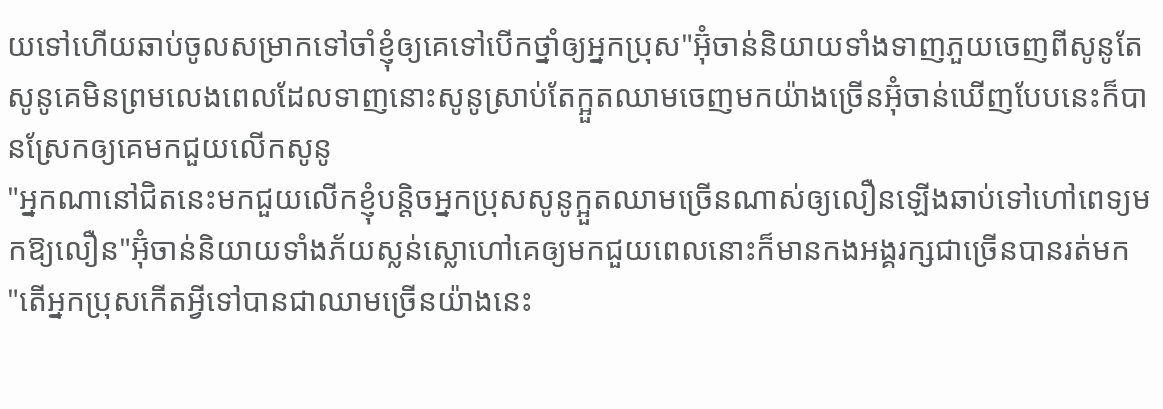យទៅហើយឆាប់ចូលសម្រាកទៅចាំខ្ញុំឲ្យគេទៅបើកថ្នាំឲ្យអ្នកប្រុស"អ៊ុំចាន់និយាយទាំងទាញភួយចេញពីសូនូតែសូនូគេមិនព្រមលេងពេលដែលទាញនោះសូនូស្រាប់តែក្អួតឈាមចេញមកយ៉ាងច្រើនអ៊ុំចាន់ឃើញបែបនេះក៏បានស្រែកឲ្យគេមកជួយលើកសូនូ
"អ្នកណានៅជិតនេះមកជួយលើកខ្ញុំបន្តិចអ្នកប្រុសសូនូក្អួតឈាមច្រើនណាស់ឲ្យលឿនឡើងឆាប់ទៅហៅពេទ្យមកឱ្យលឿន"អ៊ុំចាន់និយាយទាំងភ័យស្លន់ស្លោហៅគេឲ្យមកជួយពេលនោះក៏មានកងអង្គរក្សជាច្រើនបានរត់មក
"តើអ្នកប្រុសកើតអ្វីទៅបានជាឈាមច្រើនយ៉ាងនេះ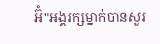អ៊ំ"អង្គរក្សម្នាក់បានសួរ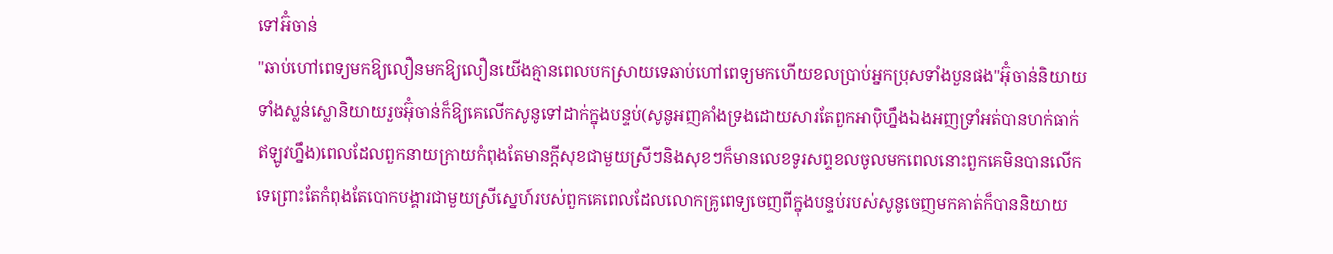ទៅអ៊ំចាន់
"ឆាប់ហៅពេទ្យមកឱ្យលឿនមកឱ្យលឿនយើងគ្មានពេលបកស្រាយទេឆាប់ហៅពេទ្យមកហើយខលប្រាប់អ្នកប្រុសទាំងបួនផង"អ៊ុំចាន់និយាយទាំងស្លន់ស្លោនិយាយរួចអ៊ុំចាន់ក៏ឱ្យគេលើកសូនូទៅដាក់ក្នុងបន្ទប់(សូនូអញគាំងទ្រងដោយសារតែពួកអាប៉ិហ្នឹងឯងអញទ្រាំអត់បានហក់ធាក់ឥឡូវហ្នឹង)ពេលដែលពួកនាយក្រាយកំពុងតែមានក្តីសុខជាមួយស្រីៗនិងសុខៗក៏មានលេខទូរសព្ទខលចូលមកពេលនោះពួកគេមិនបានលើកទេព្រោះតែកំពុងតែបោកបង្គារជាមួយស្រីស្នេហ៍របស់ពួកគេពេលដែលលោកគ្រូពេទ្យចេញពីក្នុងបន្ទប់របស់សូនូចេញមកគាត់ក៏បាននិយាយ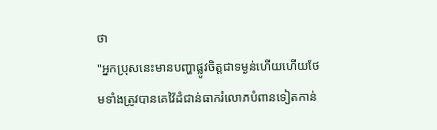ថា
"អ្នកប្រុសនេះមានបញ្ហាផ្លូវចិត្តជាទម្ងន់ហើយហើយថែមទាំងត្រូវបានគេវ៉ៃដំជាន់ធាករំលោភបំពានទៀតកាន់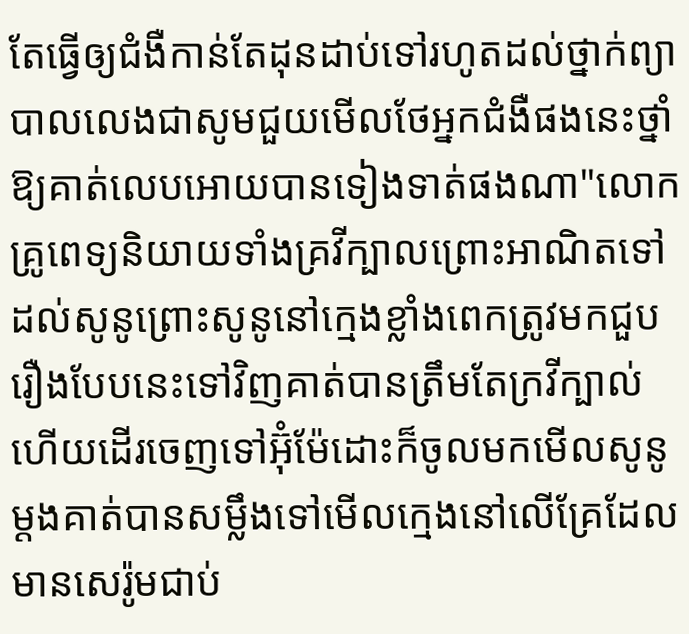តែធ្វើឲ្យជំងឺកាន់តែដុនដាប់ទៅរហូតដល់ថ្នាក់ព្យាបាលលេងជាសូមជួយមើលថែអ្នកជំងឺផងនេះថ្នាំឱ្យគាត់លេបអោយបានទៀងទាត់ផងណា"លោកគ្រូពេទ្យនិយាយទាំងគ្រវីក្បាលព្រោះអាណិតទៅដល់សូនូព្រោះសូនូនៅក្មេងខ្លាំងពេកត្រូវមកជួបរឿងបែបនេះទៅវិញគាត់បានត្រឹមតែក្រវីក្បាល់ហើយដើរចេញទៅអ៊ុំម៉ែដោះក៏ចូលមកមើលសូនូម្ដងគាត់បានសម្លឹងទៅមើលក្មេងនៅលើគ្រែដែលមានសេរ៉ូមជាប់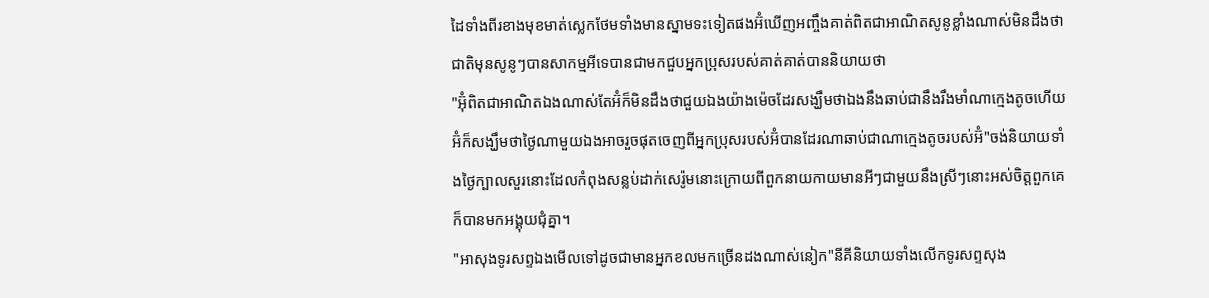ដៃទាំងពីរខាងមុខមាត់ស្លេកថែមទាំងមានស្នាមទះទៀតផងអ៊ំឃើញអញ្ចឹងគាត់ពិតជាអាណិតសូនូខ្លាំងណាស់មិនដឹងថាជាតិមុនសូនូៗបានសាកម្មអីទេបានជាមកជួបអ្នកប្រុសរបស់គាត់គាត់បាននិយាយថា
"អ៊ុំពិតជាអាណិតឯងណាស់តែអ៊ំក៏មិនដឹងថាជួយឯងយ៉ាងម៉េចដែរសង្ឃឹមថាឯងនឹងឆាប់ជានឹងរឹងមាំណាក្មេងតូចហើយអ៊ំក៏សង្ឃឹមថាថ្ងៃណាមួយឯងអាចរួចផុតចេញពីអ្នកប្រុសរបស់អ៊ំបានដែរណាឆាប់ជាណាក្មេងតូចរបស់អ៊ំ"ចង់និយាយទាំងថ្ងៃក្បាលសួរនោះដែលកំពុងសន្លប់ដាក់សេរ៉ូមនោះក្រោយពីពួកនាយកាយមានអីៗជាមួយនឹងស្រីៗនោះអស់ចិត្តពួកគេក៏បានមកអង្គុយជុំគ្នា។
"អាសុងទូរសព្ទឯងមើលទៅដូចជាមានអ្នកខលមកច្រើនដងណាស់នៀក"នីគីនិយាយទាំងលើកទូរសព្ទសុង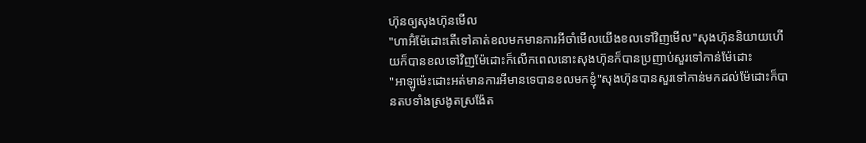ហ៊ុនឲ្យសុងហ៊ុនមើល
"ហាអ៊ំម៉ែដោះតើទៅគាត់ខលមកមានការអីចាំមើលយើងខលទៅវិញមើល"សុងហ៊ុននិយាយហើយក៏បានខលទៅវិញម៉ែដោះក៏លើកពេលនោះសុងហ៊ុនក៏បានប្រញាប់សួរទៅកាន់ម៉ែដោះ
"អាឡូម៉េះដោះអត់មានការអីមានទេបានខលមកខ្ញុំ"សុងហ៊ុនបានសួរទៅកាន់មកដល់ម៉ែដោះក៏បានតបទាំងស្រងូតស្រង៉ែត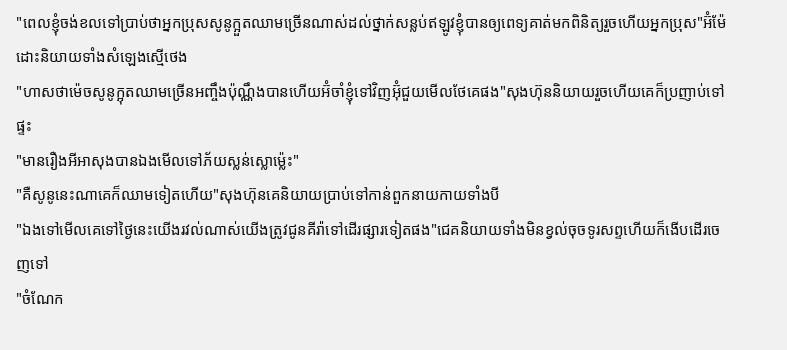"ពេលខ្ញុំចង់ខលទៅប្រាប់ថាអ្នកប្រុសសូនូក្អួតឈាមច្រើនណាស់ដល់ថ្នាក់សន្លប់ឥឡូវខ្ញុំបានឲ្យពេទ្យគាត់មកពិនិត្យរួចហើយអ្នកប្រុស"អ៊ំម៉ែដោះនិយាយទាំងសំឡេងស្មើថេង
"ហាសថាម៉េចសូនូក្អុតឈាមច្រើនអញ្ចឹងប៉ុណ្ណឹងបានហើយអ៊ំចាំខ្ញុំទៅវិញអ៊ុំជួយមើលថែគេផង"សុងហ៊ុននិយាយរួចហើយគេក៏ប្រញាប់ទៅផ្ទះ
"មានរឿងអីអាសុងបានឯងមើលទៅភ័យស្លន់ស្លោម្ល៉េះ"
"គឺសូនូនេះណាគេក៏ឈាមទៀតហើយ"សុងហ៊ុនគេនិយាយប្រាប់ទៅកាន់ពួកនាយកាយទាំងបី
"ឯងទៅមើលគេទៅថ្ងៃនេះយើងរវល់ណាស់យើងត្រូវជូនគីរ៉ាទៅដើរផ្សារទៀតផង"ជេគនិយាយទាំងមិនខ្វល់ចុចទូរសព្ទហើយក៏ងើបដើរចេញទៅ
"ចំណែក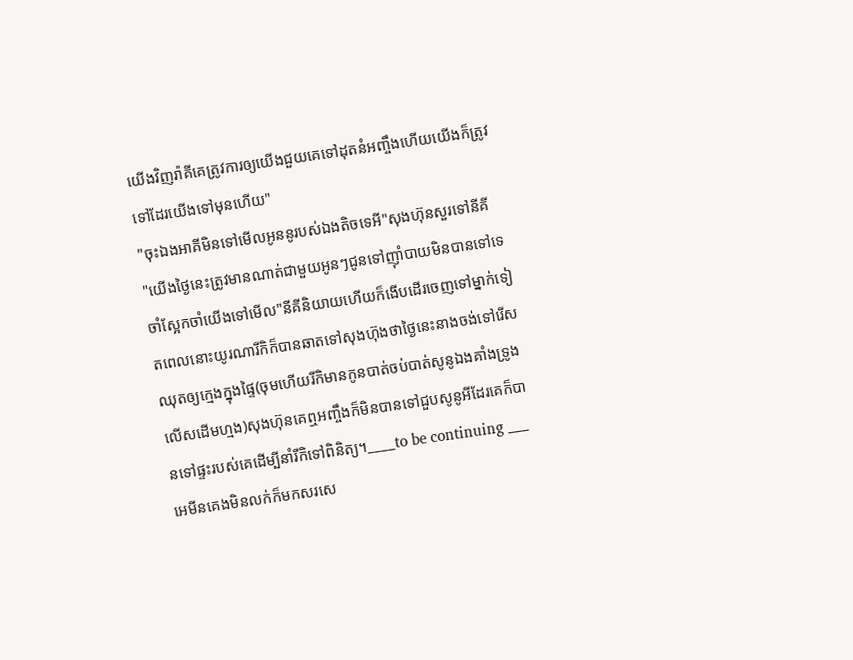យើងវិញរ៉ាគីគេត្រូវការឲ្យយើងជួយគេទៅដុតនំអញ្ចឹងហើយយើងក៏ត្រូវទៅដែរយើងទៅមុនហើយ"
"ចុះឯងអាគីមិនទៅមើលអូននូរបស់ឯងតិចទេអី"សុងហ៊ុនសួរទៅនីគី
"យើងថ្ងៃនេះត្រូវមានណាត់ជាមួយអូនៗជូនទៅញ៉ាំបាយមិនបានទៅទេចាំស្អែកចាំយើងទៅមើល"នីគីនិយាយហើយក៏ងើបដើរចេញទៅម្នាក់ទៀតពេលនោះយូរណារីកិក៏បានឆាតទៅសុងហ៊ុងថាថ្ងៃនេះនាងចង់ទៅរើសឈុតឲ្យក្មេងក្នុងផ្ទៃ(ចុមហើយរីកិមានកូនបាត់ចប់បាត់សូនូឯងគាំងទ្រូងលើសដើមហ្មង)សុងហ៊ុនគេឮអញ្ចឹងក៏មិនបានទៅជួបសូនូអីដែរគេក៏បានទៅផ្ទះរបស់គេដើម្បីនាំរីកិទៅពិនិត្យ។____to be continuing ___
អេមីនគេងមិនលក់ក៏មកសរសេ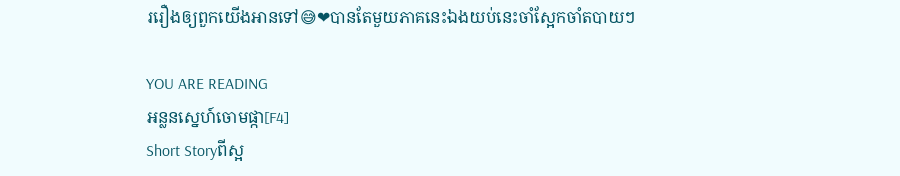ររឿងឲ្យពួកយើងអានទៅ😅❤បានតែមួយភាគនេះឯងយប់នេះចាំស្អែកចាំតបាយៗ

YOU ARE READING
អន្លនស្នេហ៍ចោមផ្កា[F4]
Short Storyពីស្អ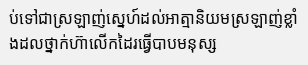ប់ទៅជាស្រឡាញ់ស្នេហ៍ដល់អាត្មានិយមស្រឡាញ់ខ្លាំងដលថ្នាក់ហ៊ាលើកដៃរធ្វើបាបមនុស្ស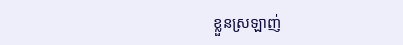ខ្លួនស្រឡាញ់